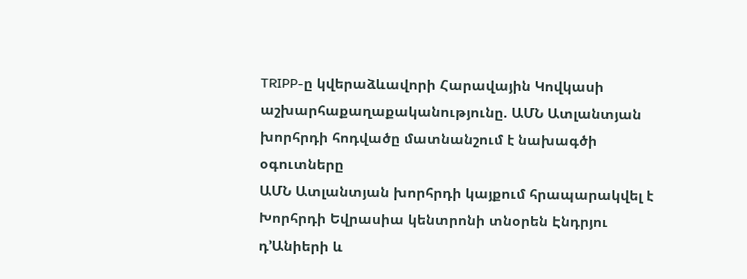TRIPP-ը կվերաձևավորի Հարավային Կովկասի աշխարհաքաղաքականությունը. ԱՄՆ Ատլանտյան խորհրդի հոդվածը մատնանշում է նախագծի օգուտները
ԱՄՆ Ատլանտյան խորհրդի կայքում հրապարակվել է Խորհրդի Եվրասիա կենտրոնի տնօրեն Էնդրյու դ’Անիերի և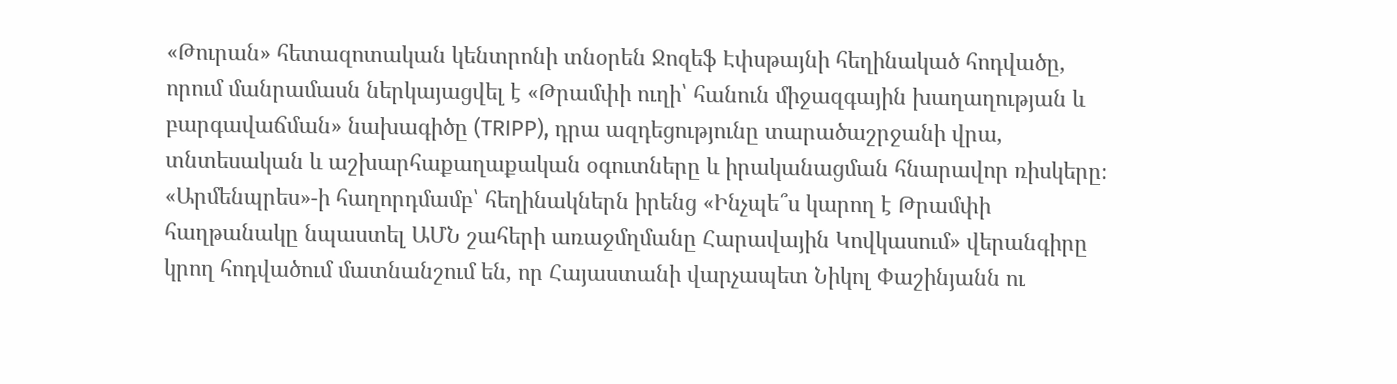«Թուրան» հետազոտական կենտրոնի տնօրեն Ջոզեֆ Էփսթայնի հեղինակած հոդվածը, որում մանրամասն ներկայացվել է «Թրամփի ուղի՝ հանուն միջազգային խաղաղության և բարգավաճման» նախագիծը (TRIPP), դրա ազդեցությունը տարածաշրջանի վրա, տնտեսական և աշխարհաքաղաքական օգուտները և իրականացման հնարավոր ռիսկերը։
«Արմենպրես»-ի հաղորդմամբ՝ հեղինակներն իրենց «Ինչպե՞ս կարող է Թրամփի հաղթանակը նպաստել ԱՄՆ շահերի առաջմղմանը Հարավային Կովկասում» վերանգիրը կրող հոդվածում մատնանշում են, որ Հայաստանի վարչապետ Նիկոլ Փաշինյանն ու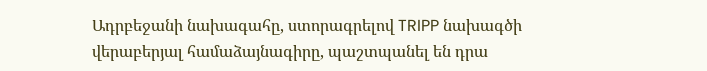Ադրբեջանի նախագահը, ստորագրելով TRIPP նախագծի վերաբերյալ համաձայնագիրը, պաշտպանել են դրա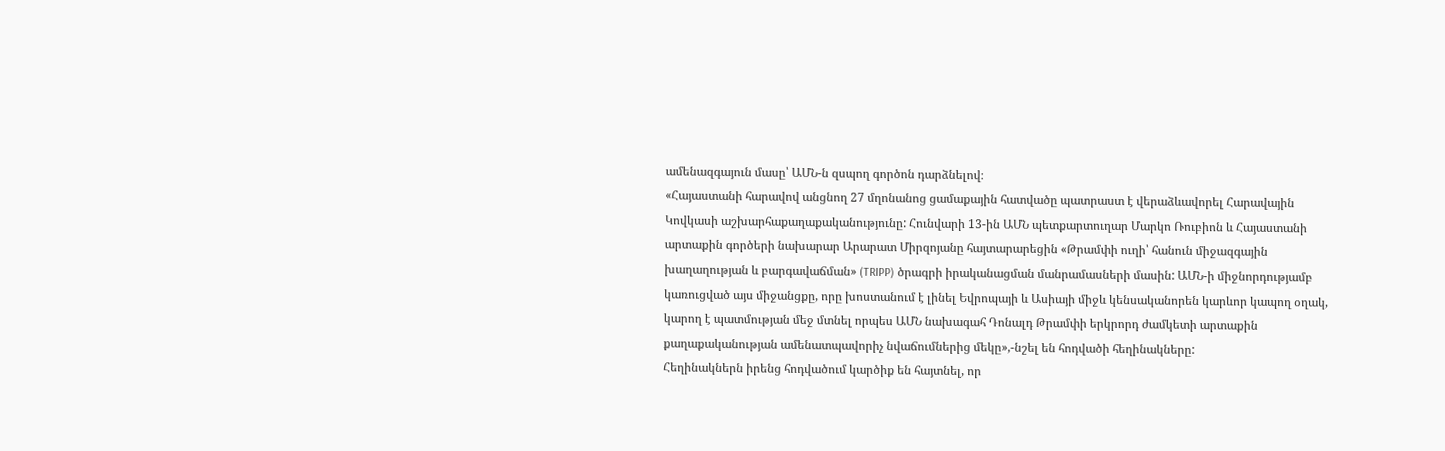ամենազգայուն մասը՝ ԱՄՆ-ն զսպող գործոն դարձնելով։
«Հայաստանի հարավով անցնող 27 մղոնանոց ցամաքային հատվածը պատրաստ է վերաձևավորել Հարավային Կովկասի աշխարհաքաղաքականությունը: Հունվարի 13-ին ԱՄՆ պետքարտուղար Մարկո Ռուբիոն և Հայաստանի արտաքին գործերի նախարար Արարատ Միրզոյանը հայտարարեցին «Թրամփի ուղի՝ հանուն միջազգային խաղաղության և բարգավաճման» (TRIPP) ծրագրի իրականացման մանրամասների մասին: ԱՄՆ-ի միջնորդությամբ կառուցված այս միջանցքը, որը խոստանում է լինել Եվրոպայի և Ասիայի միջև կենսականորեն կարևոր կապող օղակ, կարող է պատմության մեջ մտնել որպես ԱՄՆ նախագահ Դոնալդ Թրամփի երկրորդ ժամկետի արտաքին քաղաքականության ամենատպավորիչ նվաճումներից մեկը»,-նշել են հոդվածի հեղինակները:
Հեղինակներն իրենց հոդվածում կարծիք են հայտնել, որ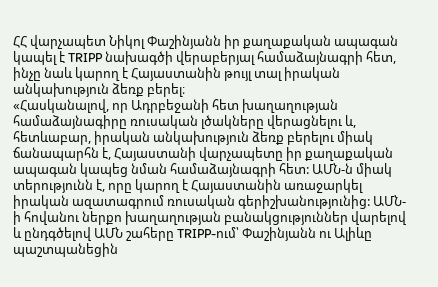ՀՀ վարչապետ Նիկոլ Փաշինյանն իր քաղաքական ապագան կապել է TRIPP նախագծի վերաբերյալ համաձայնագրի հետ, ինչը նաև կարող է Հայաստանին թույլ տալ իրական անկախություն ձեռք բերել։
«Հասկանալով, որ Ադրբեջանի հետ խաղաղության համաձայնագիրը ռուսական լծակները վերացնելու և, հետևաբար, իրական անկախություն ձեռք բերելու միակ ճանապարհն է, Հայաստանի վարչապետը իր քաղաքական ապագան կապեց նման համաձայնագրի հետ: ԱՄՆ-ն միակ տերությունն է, որը կարող է Հայաստանին առաջարկել իրական ազատագրում ռուսական գերիշխանությունից: ԱՄՆ-ի հովանու ներքո խաղաղության բանակցություններ վարելով և ընդգծելով ԱՄՆ շահերը TRIPP-ում՝ Փաշինյանն ու Ալիևը պաշտպանեցին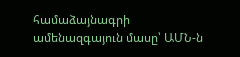համաձայնագրի ամենազգայուն մասը՝ ԱՄՆ-ն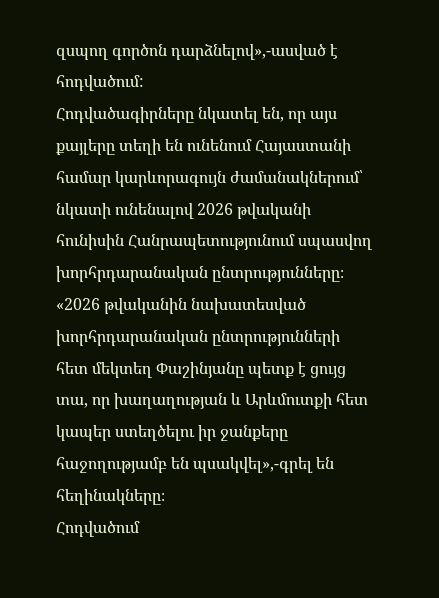զսպող գործոն դարձնելով»,-ասված է հոդվածում:
Հոդվածագիրները նկատել են, որ այս քայլերը տեղի են ունենում Հայաստանի համար կարևորագույն ժամանակներում՝ նկատի ունենալով 2026 թվականի հունիսին Հանրապետությունում սպասվող խորհրդարանական ընտրությունները։
«2026 թվականին նախատեսված խորհրդարանական ընտրությունների հետ մեկտեղ Փաշինյանը պետք է ցույց տա, որ խաղաղության և Արևմուտքի հետ կապեր ստեղծելու իր ջանքերը հաջողությամբ են պսակվել»,-գրել են հեղինակները։
Հոդվածում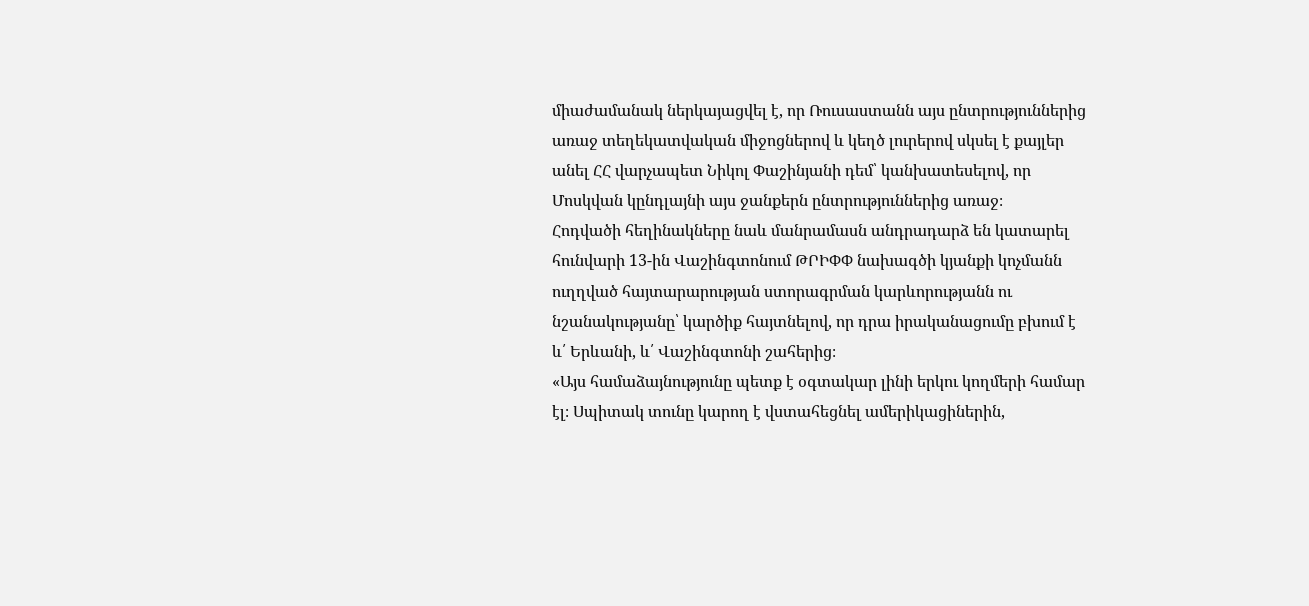միաժամանակ ներկայացվել է, որ Ռուսաստանն այս ընտրություններից առաջ տեղեկատվական միջոցներով և կեղծ լուրերով սկսել է քայլեր անել ՀՀ վարչապետ Նիկոլ Փաշինյանի դեմ՝ կանխատեսելով, որ Մոսկվան կընդլայնի այս ջանքերն ընտրություններից առաջ։
Հոդվածի հեղինակները նաև մանրամասն անդրադարձ են կատարել հունվարի 13-ին Վաշինգտոնում ԹՐԻՓՓ նախագծի կյանքի կոչմանն ուղղված հայտարարության ստորագրման կարևորությանն ու նշանակությանը՝ կարծիք հայտնելով, որ դրա իրականացումը բխում է և՛ Երևանի, և՛ Վաշինգտոնի շահերից։
«Այս համաձայնությունը պետք է օգտակար լինի երկու կողմերի համար էլ։ Սպիտակ տունը կարող է վստահեցնել ամերիկացիներին,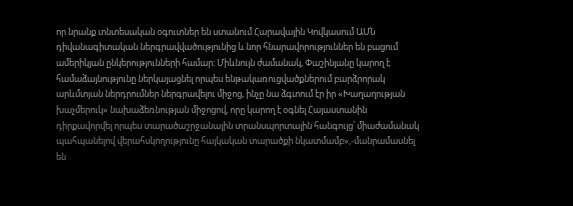որ նրանք տնտեսական օգուտներ են ստանում Հարավային Կովկասում ԱՄՆ դիվանագիտական ներգրավվածությունից և նոր հնարավորություններ են բացում ամերիկյան ընկերությունների համար։ Միևնույն ժամանակ, Փաշինյանը կարող է համաձայնությունը ներկայացնել որպես ենթակառուցվածքներում բարձրորակ արևմտյան ներդրումներ ներգրավելու միջոց, ինչը նա ձգտում էր իր «Խաղաղության խաչմերուկ» նախաձեռնության միջոցով, որը կարող է օգնել Հայաստանին դիրքավորվել որպես տարածաշրջանային տրանսպորտային հանգույց՝ միաժամանակ պահպանելով վերահսկողությունը հայկական տարածքի նկատմամբ»,-մանրամասնել են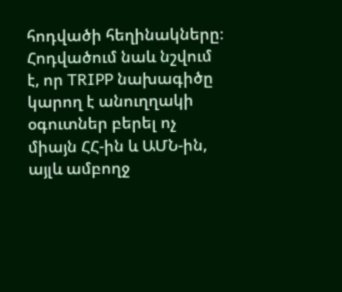հոդվածի հեղինակները։
Հոդվածում նաև նշվում է, որ TRIPP նախագիծը կարող է անուղղակի օգուտներ բերել ոչ միայն ՀՀ-ին և ԱՄՆ-ին, այլև ամբողջ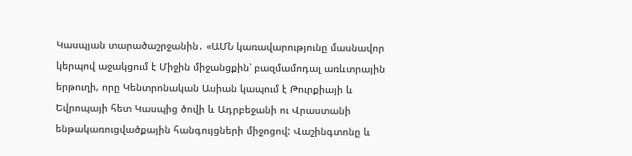Կասպյան տարածաշրջանին․ «ԱՄՆ կառավարությունը մասնավոր կերպով աջակցում է Միջին միջանցքին՝ բազմամոդալ առևտրային երթուղի, որը Կենտրոնական Ասիան կապում է Թուրքիայի և Եվրոպայի հետ Կասպից ծովի և Ադրբեջանի ու Վրաստանի ենթակառուցվածքային հանգույցների միջոցով: Վաշինգտոնը և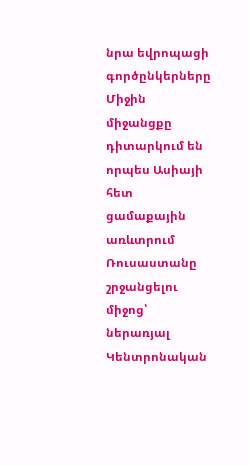նրա եվրոպացի գործընկերները Միջին միջանցքը դիտարկում են որպես Ասիայի հետ ցամաքային առևտրում Ռուսաստանը շրջանցելու միջոց՝ ներառյալ Կենտրոնական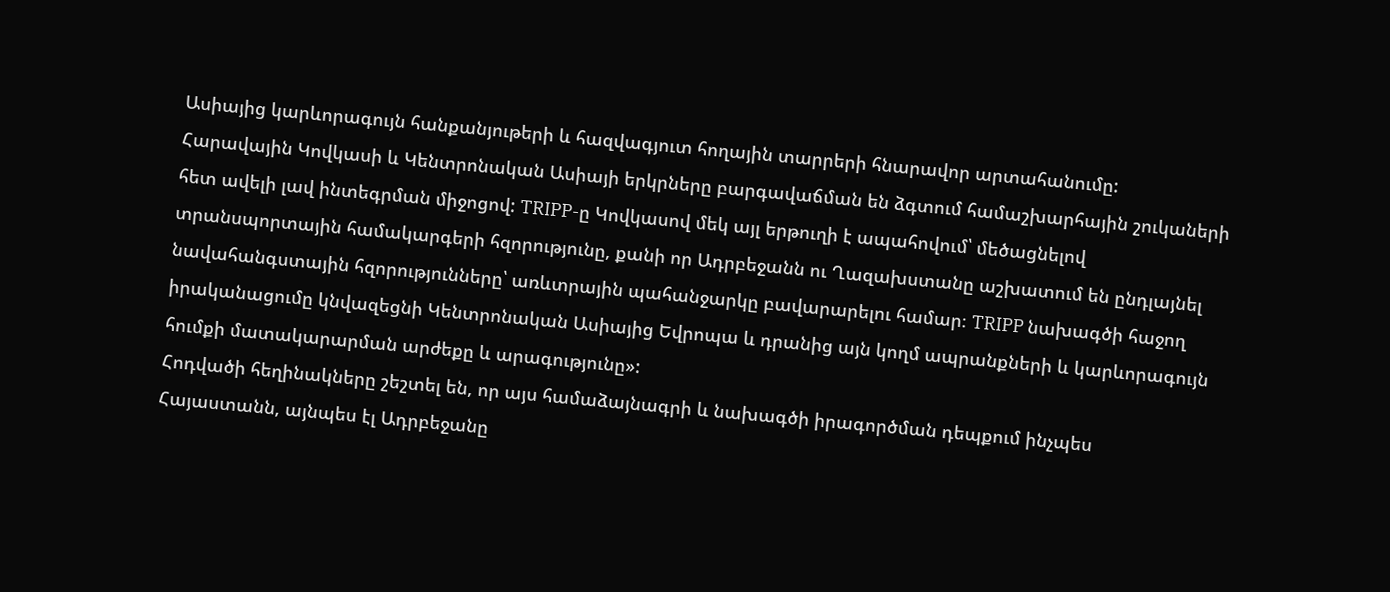Ասիայից կարևորագույն հանքանյութերի և հազվագյուտ հողային տարրերի հնարավոր արտահանումը: Հարավային Կովկասի և Կենտրոնական Ասիայի երկրները բարգավաճման են ձգտում համաշխարհային շուկաների հետ ավելի լավ ինտեգրման միջոցով: TRIPP-ը Կովկասով մեկ այլ երթուղի է ապահովում՝ մեծացնելով տրանսպորտային համակարգերի հզորությունը, քանի որ Ադրբեջանն ու Ղազախստանը աշխատում են ընդլայնել նավահանգստային հզորությունները՝ առևտրային պահանջարկը բավարարելու համար։ TRIPP նախագծի հաջող իրականացումը կնվազեցնի Կենտրոնական Ասիայից Եվրոպա և դրանից այն կողմ ապրանքների և կարևորագույն հումքի մատակարարման արժեքը և արագությունը»:
Հոդվածի հեղինակները շեշտել են, որ այս համաձայնագրի և նախագծի իրագործման դեպքում ինչպես Հայաստանն, այնպես էլ Ադրբեջանը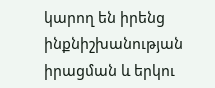կարող են իրենց ինքնիշխանության իրացման և երկու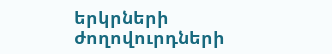երկրների ժողովուրդների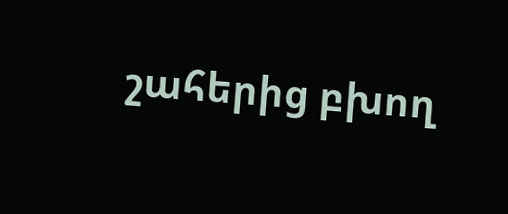շահերից բխող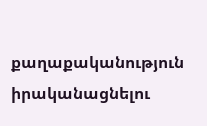քաղաքականություն իրականացնելու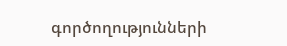գործողությունների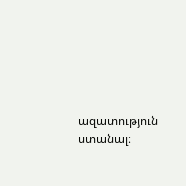ազատություն ստանալ։